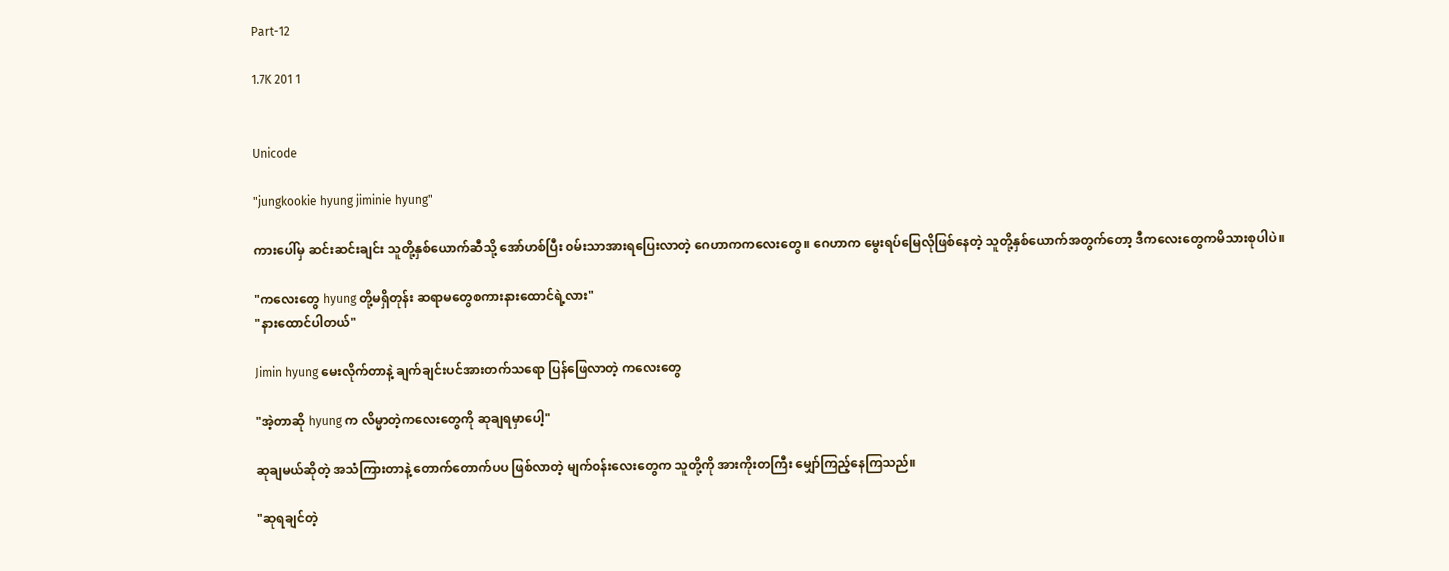Part-12

1.7K 201 1


Unicode

"jungkookie hyung jiminie hyung"

ကားပေါ်မှ ဆင်းဆင်းချင်း သူတို့နှစ်ယောက်ဆီသို့ အော်ဟစ်ပြီး ၀မ်းသာအားရပြေးလာတဲ့ ဂေဟာကကလေးတွေ။ ဂေဟာက မွေးရပ်မြေလိုဖြစ်နေတဲ့ သူတို့နှစ်ယောက်အတွက်တော့ ဒီကလေးတွေကမိသားစုပါပဲ။

"ကလေးတွေ hyung တို့မရှိတုန်း ဆရာမတွေစကားနားထောင်ရဲ့လား"
"နားထောင်ပါတယ်"

Jimin hyung မေးလိုက်တာနဲ့ ချက်ချင်းပင်အားတက်သရော ပြန်ဖြေလာတဲ့ ကလေးတွေ

"အဲ့တာဆို hyung က လိမ္မာတဲ့ကလေးတွေကို ဆုချရမှာပေါ့"

ဆုချမယ်ဆိုတဲ့ အသံကြားတာနဲ့ တောက်တောက်ပပ ဖြစ်လာတဲ့ မျက်၀န်းလေးတွေက သူတို့ကို အားကိုးတကြီး မျှော်ကြည့်နေကြသည်။

"ဆုရချင်တဲ့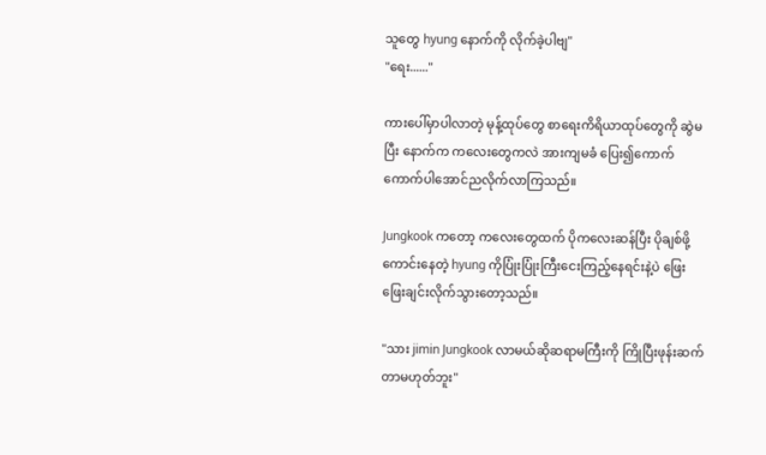သူတွေ hyung နောက်ကို လိုက်ခဲ့ပါဗျ"
"ရေး......"

ကားပေါ်မှာပါလာတဲ့ မုန့်ထုပ်တွေ စာရေးကိရိယာထုပ်တွေကို ဆွဲမပြီး နောက်က ကလေးတွေကလဲ အားကျမခံ ပြေး၍ကောက်ကောက်ပါအောင်ညလိုက်လာကြသည်။

Jungkook က‌တော့ ကလေးတွေထက် ပိုကလေးဆန်ပြီး ပိုချစ်ဖို့ကောင်းနေတဲ့ hyung ကို‌ပြုံးပြုံးကြီးငေးကြည့်နေရင်းနဲ့ပဲ ဖြေးဖြေးချင်းလိုက်သွားတော့သည်။

"သား jimin Jungkook လာမယ်ဆိုဆရာမကြီးကို ကြိုပြီးဖုန်းဆက်တာမဟုတ်ဘူး"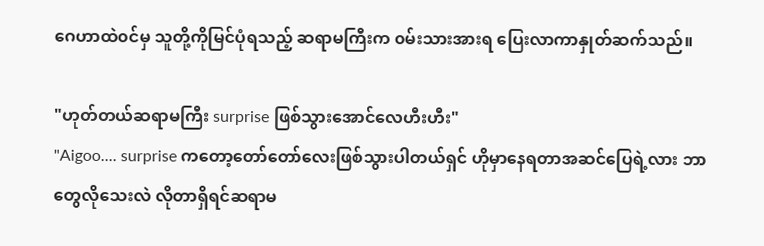ဂေဟာထဲ၀င်မှ သူတို့ကိုမြင်ပုံရသည့် ဆရာမကြီးက ၀မ်းသားအားရ ပြေးလာကာနှုတ်ဆက်သည်။

"ဟုတ်တယ်ဆရာမကြီး surprise ဖြစ်သွားအောင်လေဟီးဟီး"
"Aigoo.... surprise ကတော့‌တော်တော်လေးဖြစ်သွားပါတယ်ရှင် ဟိုမှာနေရတာအဆင်ပြေရဲ့လား ဘာတွေလိုသေးလဲ လိုတာရှိရင်ဆရာမ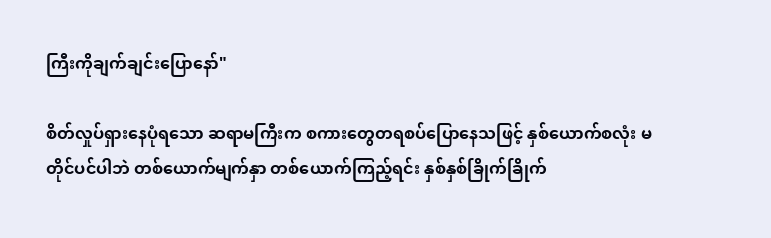ကြီးကိုချက်ချင်းပြောနော်"

စိတ်လှုပ်ရှားနေပုံရသော ဆရာမကြီးက စကားတွေတရစပ်ပြောနေသဖြင့် နှစ်ယောက်စလုံး မတိုင်ပင်ပါဘဲ တစ်ယောက်မျက်နှာ တစ်ယောက်ကြည့်ရင်း နှစ်နှစ်ခြိုက်ခြိုက်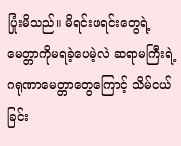ပြုံးမိသည်။ မိရင်းဖရင်းတွေရဲ့ မေတ္တာကိုမရခဲ့ပေမဲ့လဲ ဆရာမကြီးရဲ့ဂရုဏာမေတ္တာတွေကြောင့် သိမ်ငယ်ခြင်း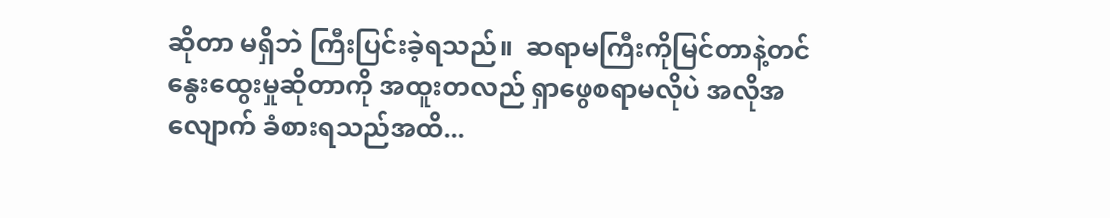ဆိုတာ မရှိဘဲ ကြီးပြင်းခဲ့ရသည်။  ဆရာမကြီးကိုမြင်တာနဲ့တင် နွေးထွေးမှုဆိုတာကို အထူးတလည် ရှာဖွေစရာမလိုပဲ အလိုအလျောက် ခံစားရသည်အထိ...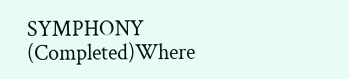SYMPHONY (Completed)Where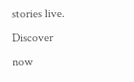stories live. Discover now